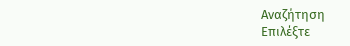Αναζήτηση
Επιλέξτε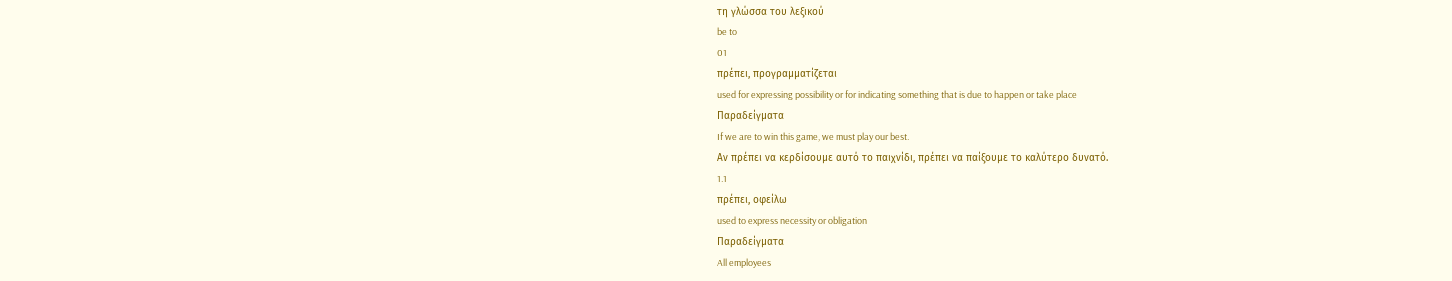τη γλώσσα του λεξικού
be to
01
πρέπει, προγραμματίζεται
used for expressing possibility or for indicating something that is due to happen or take place
Παραδείγματα
If we are to win this game, we must play our best.
Αν πρέπει να κερδίσουμε αυτό το παιχνίδι, πρέπει να παίξουμε το καλύτερο δυνατό.
1.1
πρέπει, οφείλω
used to express necessity or obligation
Παραδείγματα
All employees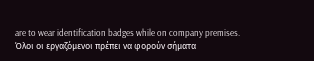are to wear identification badges while on company premises.
Όλοι οι εργαζόμενοι πρέπει να φορούν σήματα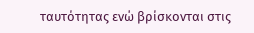ταυτότητας ενώ βρίσκονται στις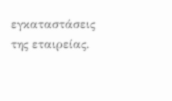εγκαταστάσεις της εταιρείας.